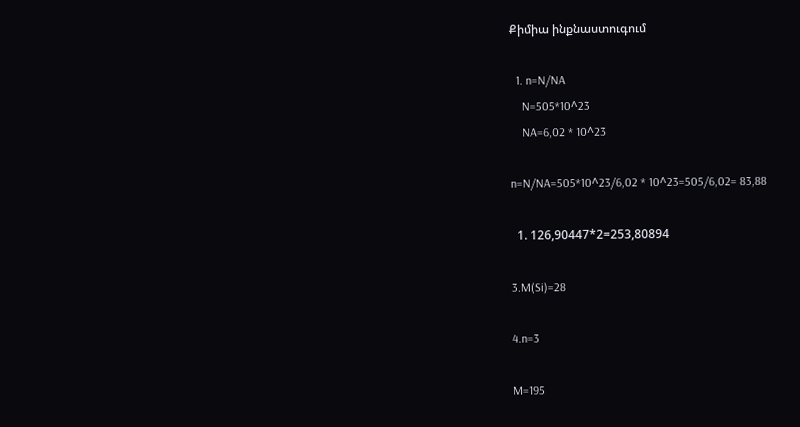Քիմիա ինքնաստուգում

  1. n=N/NA
    N=505*10^23
    NA=6,02 * 10^23

n=N/NA=505*10^23/6,02 * 10^23=505/6,02= 83,88

  1. 126,90447*2=253,80894

3.M(Si)=28

4.n=3

M=195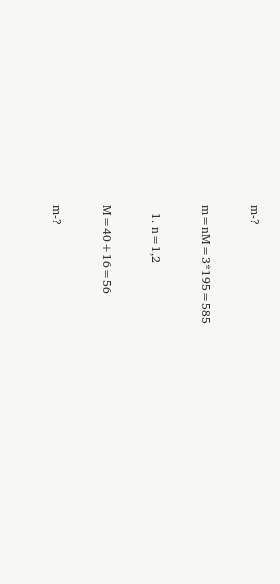m-?

m=nM=3*195=585

  1. n=1,2

M=40+16=56

m-?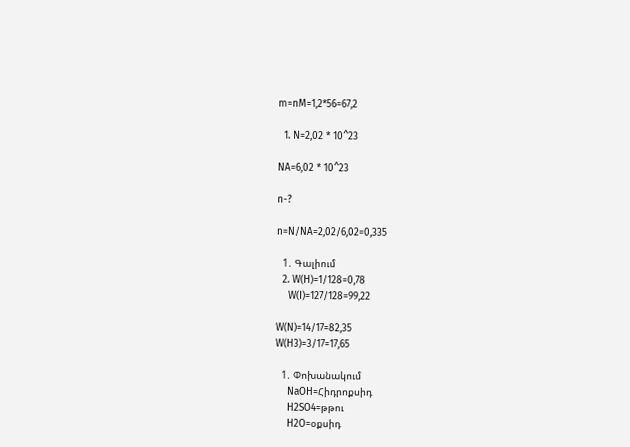m=nM=1,2*56=67,2

  1. N=2,02 * 10^23

NA=6,02 * 10^23

n-?

n=N/NA=2,02/6,02=0,335

  1. Գալիում
  2. W(H)=1/128=0,78
    W(I)=127/128=99,22

W(N)=14/17=82,35
W(H3)=3/17=17,65

  1. Փոխանակում
    NaOH=Հիդրոքսիդ
    H2SO4=թթու
    H2O=օքսիդ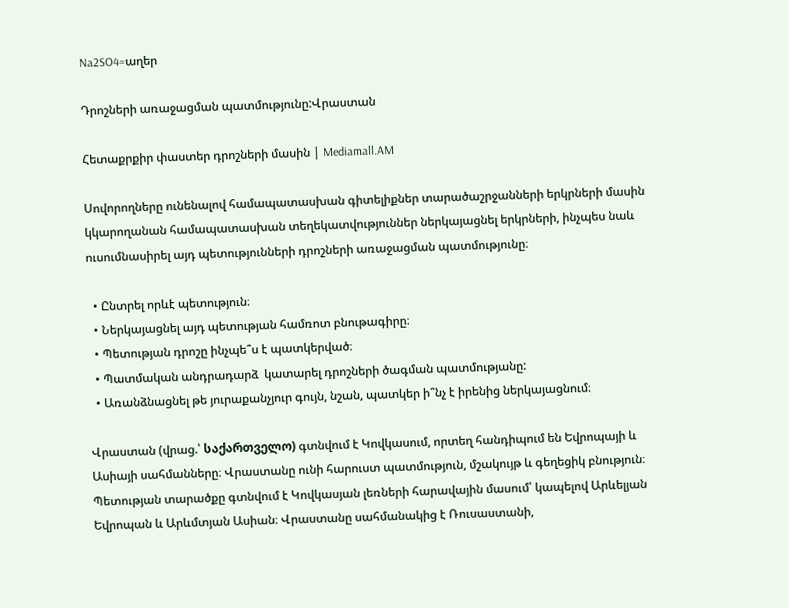Na2SO4=աղեր

Դրոշների առաջացման պատմությունը:Վրաստան

Հետաքրքիր փաստեր դրոշների մասին | Mediamall.AM

Սովորողները ունենալով համապատասխան գիտելիքներ տարածաշրջանների երկրների մասին կկարողանան համապատասխան տեղեկատվություններ ներկայացնել երկրների, ինչպես նաև ուսումնասիրել այդ պետությունների դրոշների առաջացման պատմությունը։

  • Ընտրել որևէ պետություն։
  • Ներկայացնել այդ պետության համռոտ բնութագիրը։
  • Պետության դրոշը ինչպե՞ս է պատկերված։
  • Պատմական անդրադարձ  կատարել դրոշների ծագման պատմությանը:
  • Առանձնացնել թե յուրաքանչյուր գույն, նշան, պատկեր ի՞նչ է իրենից ներկայացնում։

Վրաստան (վրաց.՝ საქართველო) գտնվում է Կովկասում, որտեղ հանդիպում են Եվրոպայի և Ասիայի սահմանները։ Վրաստանը ունի հարուստ պատմություն, մշակույթ և գեղեցիկ բնություն։ Պետության տարածքը գտնվում է Կովկասյան լեռների հարավային մասում՝ կապելով Արևելյան Եվրոպան և Արևմտյան Ասիան։ Վրաստանը սահմանակից է Ռուսաստանի,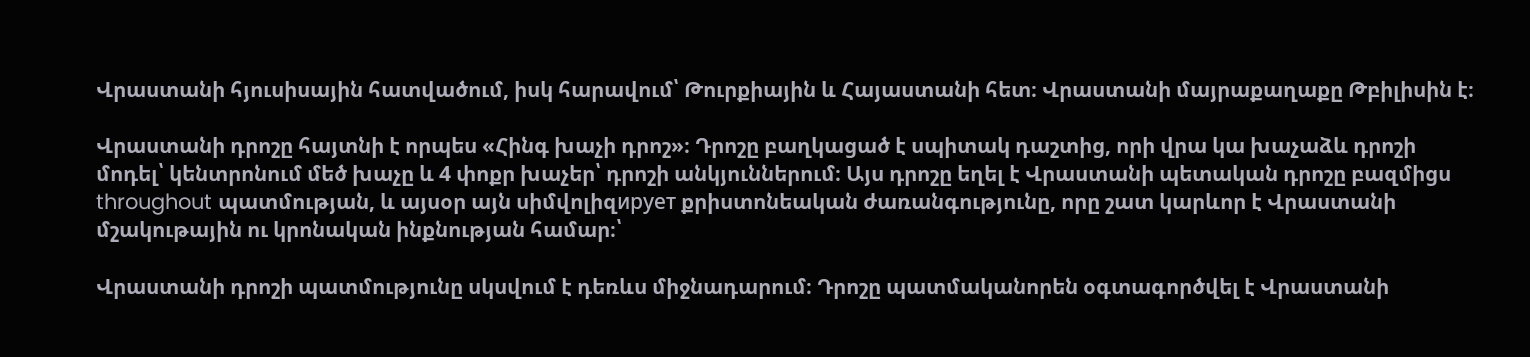Վրաստանի հյուսիսային հատվածում, իսկ հարավում՝ Թուրքիային և Հայաստանի հետ։ Վրաստանի մայրաքաղաքը Թբիլիսին է։

Վրաստանի դրոշը հայտնի է որպես «Հինգ խաչի դրոշ»։ Դրոշը բաղկացած է սպիտակ դաշտից, որի վրա կա խաչաձև դրոշի մոդել՝ կենտրոնում մեծ խաչը և 4 փոքր խաչեր՝ դրոշի անկյուններում։ Այս դրոշը եղել է Վրաստանի պետական դրոշը բազմիցս throughout պատմության, և այսօր այն սիմվոլիզирует քրիստոնեական ժառանգությունը, որը շատ կարևոր է Վրաստանի մշակութային ու կրոնական ինքնության համար։՝

Վրաստանի դրոշի պատմությունը սկսվում է դեռևս միջնադարում։ Դրոշը պատմականորեն օգտագործվել է Վրաստանի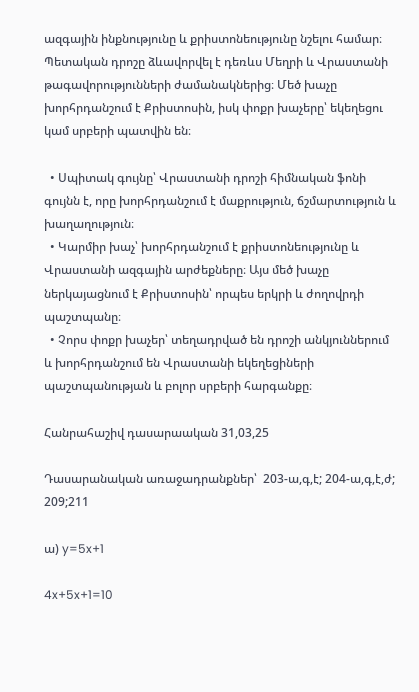ազգային ինքնությունը և քրիստոնեությունը նշելու համար։ Պետական դրոշը ձևավորվել է դեռևս Մեղրի և Վրաստանի թագավորությունների ժամանակներից։ Մեծ խաչը խորհրդանշում է Քրիստոսին, իսկ փոքր խաչերը՝ եկեղեցու կամ սրբերի պատվին են։

  • Սպիտակ գույնը՝ Վրաստանի դրոշի հիմնական ֆոնի գույնն է, որը խորհրդանշում է մաքրություն, ճշմարտություն և խաղաղություն։
  • Կարմիր խաչ՝ խորհրդանշում է քրիստոնեությունը և Վրաստանի ազգային արժեքները։ Այս մեծ խաչը ներկայացնում է Քրիստոսին՝ որպես երկրի և ժողովրդի պաշտպանը։
  • Չորս փոքր խաչեր՝ տեղադրված են դրոշի անկյուններում և խորհրդանշում են Վրաստանի եկեղեցիների պաշտպանության և բոլոր սրբերի հարգանքը։

Հանրահաշիվ դասարաական 31,03,25

Դասարանական առաջադրանքներ՝  203-ա,գ,է; 204-ա,գ,է,ժ; 209;211

ա) y=5x+1

4x+5x+1=10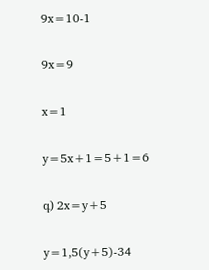9x=10-1

9x=9

x=1

y=5x+1=5+1=6

գ) 2x=y+5

y=1,5(y+5)-34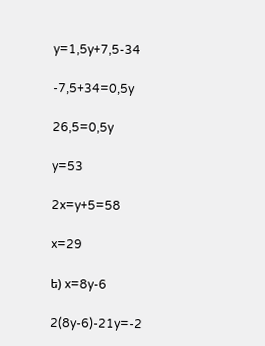y=1,5y+7,5-34

-7,5+34=0,5y

26,5=0,5y

y=53

2x=y+5=58

x=29

ե) x=8y-6

2(8y-6)-21y=-2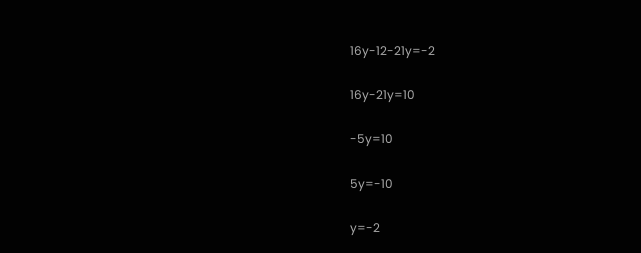16y-12-21y=-2

16y-21y=10

-5y=10

5y=-10

y=-2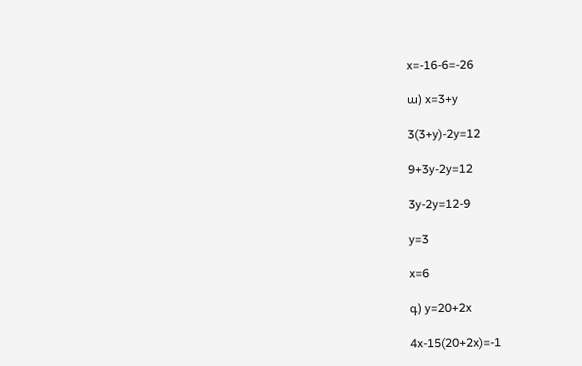x=-16-6=-26

ա) x=3+y

3(3+y)-2y=12

9+3y-2y=12

3y-2y=12-9

y=3

x=6

գ) y=20+2x

4x-15(20+2x)=-1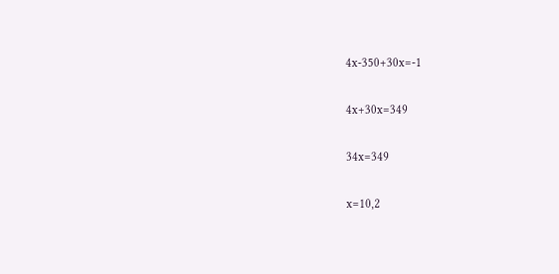4x-350+30x=-1

4x+30x=349

34x=349

x=10,2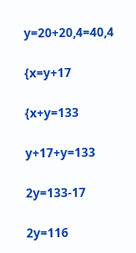y=20+20,4=40,4

{x=y+17

{x+y=133

y+17+y=133

2y=133-17

2y=116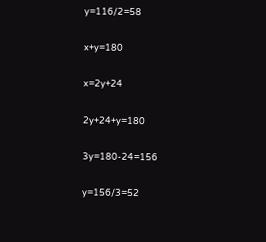y=116/2=58

x+y=180

x=2y+24

2y+24+y=180

3y=180-24=156

y=156/3=52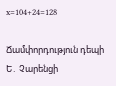x=104+24=128

Ճամփորդություն դեպի Ե․ Չարենցի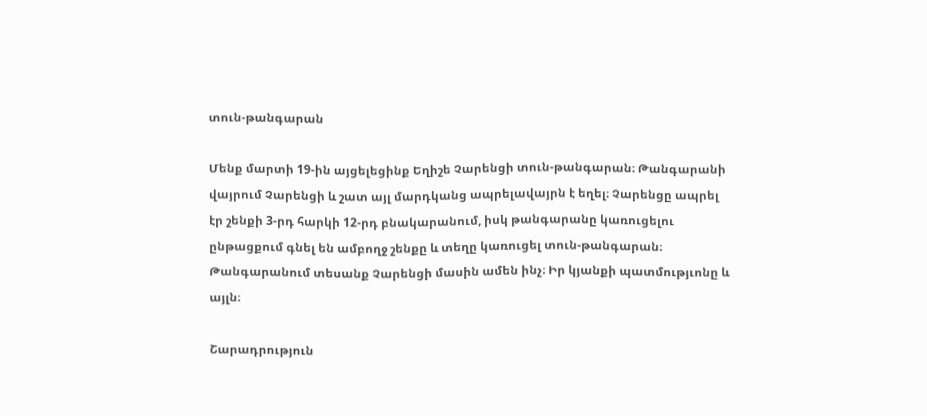տուն-թանգարան

Մենք մարտի 19-ին այցելեցինք Եղիշե Չարենցի տուն-թանգարան։ Թանգարանի վայրում Չարենցի և շատ այլ մարդկանց ապրելավայրն է եղել։ Չարենցը ապրել էր շենքի 3-րդ հարկի 12-րդ բնակարանում, իսկ թանգարանը կառուցելու ընթացքում գնել են ամբողջ շենքը և տեղը կառուցել տուն-թանգարան։ Թանգարանում տեսանք Չարենցի մասին ամեն ինչ։ Իր կյանքի պատմությւոնը և այլն։

Շարադրություն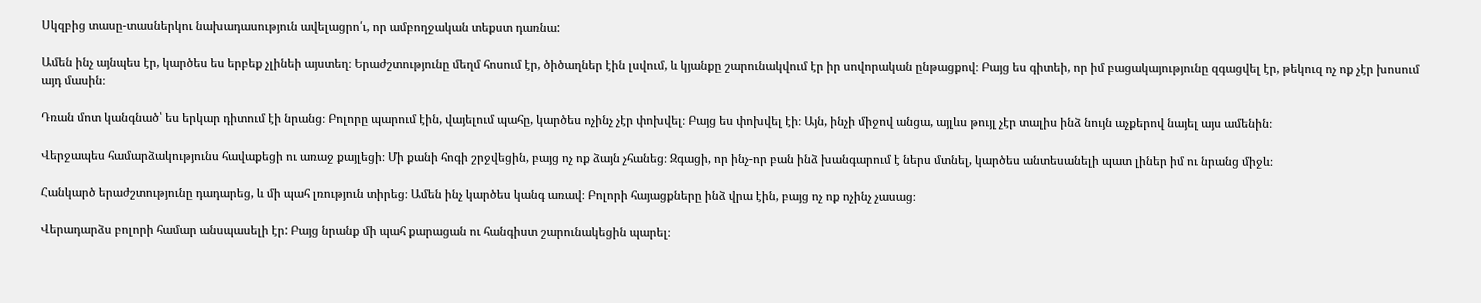Սկզբից տասը-տասներկու նախադասություն ավելացրո՛ւ, որ ամբողջական տեքստ դառնա:

Ամեն ինչ այնպես էր, կարծես ես երբեք չլինեի այստեղ։ Երաժշտությունը մեղմ հոսում էր, ծիծաղներ էին լսվում, և կյանքը շարունակվում էր իր սովորական ընթացքով։ Բայց ես գիտեի, որ իմ բացակայությունը զգացվել էր, թեկուզ ոչ ոք չէր խոսում այդ մասին։

Դռան մոտ կանգնած՝ ես երկար դիտում էի նրանց։ Բոլորը պարում էին, վայելում պահը, կարծես ոչինչ չէր փոխվել։ Բայց ես փոխվել էի։ Այն, ինչի միջով անցա, այլևս թույլ չէր տալիս ինձ նույն աչքերով նայել այս ամենին։

Վերջապես համարձակությունս հավաքեցի ու առաջ քայլեցի։ Մի քանի հոգի շրջվեցին, բայց ոչ ոք ձայն չհանեց։ Զգացի, որ ինչ-որ բան ինձ խանգարում է ներս մտնել, կարծես անտեսանելի պատ լիներ իմ ու նրանց միջև։

Հանկարծ երաժշտությունը դադարեց, և մի պահ լռություն տիրեց։ Ամեն ինչ կարծես կանգ առավ։ Բոլորի հայացքները ինձ վրա էին, բայց ոչ ոք ոչինչ չասաց։

Վերադարձս բոլորի համար անսպասելի էր: Բայց նրանք մի պահ քարացան ու հանգիստ շարունակեցին պարել։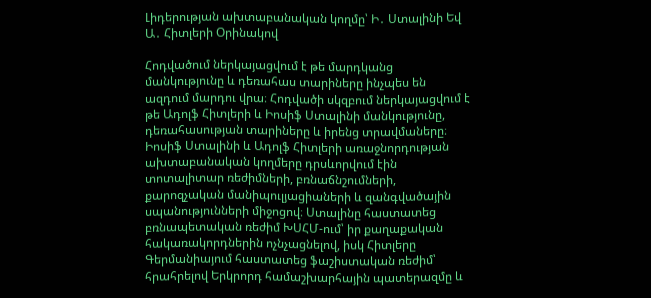Լիդերության ախտաբանական կողմը՝ Ի․ Ստալինի Եվ Ա․ Հիտլերի Օրինակով

Հոդվածում ներկայացվում է թե մարդկանց մանկությունը և դեռահաս տարիները ինչպես են ազդում մարդու վրա։ Հոդվածի սկզբում ներկայացվում է թե Ադոլֆ Հիտլերի և Իոսիֆ Ստալինի մանկությունը, դեռահասության տարիները և իրենց տրավմաները։ Իոսիֆ Ստալինի և Ադոլֆ Հիտլերի առաջնորդության ախտաբանական կողմերը դրսևորվում էին տոտալիտար ռեժիմների, բռնաճնշումների, քարոզչական մանիպուլյացիաների և զանգվածային սպանությունների միջոցով։ Ստալինը հաստատեց բռնապետական ռեժիմ ԽՍՀՄ-ում՝ իր քաղաքական հակառակորդներին ոչնչացնելով, իսկ Հիտլերը Գերմանիայում հաստատեց ֆաշիստական ռեժիմ՝ հրահրելով Երկրորդ համաշխարհային պատերազմը և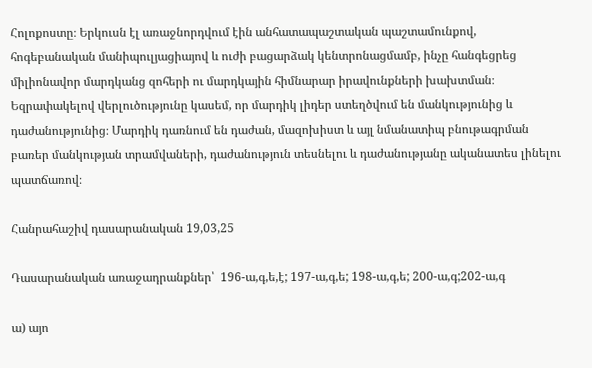Հոլոքոստը։ Երկուսն էլ առաջնորդվում էին անհատապաշտական պաշտամունքով, հոգեբանական մանիպուլյացիայով և ուժի բացարձակ կենտրոնացմամբ, ինչը հանգեցրեց միլիոնավոր մարդկանց զոհերի ու մարդկային հիմնարար իրավունքների խախտման։ Եզրափակելով վերլուծությունը կասեմ, որ մարդիկ լիդեր ստեղծվում են մանկությունից և դաժանությունից։ Մարդիկ դառնում են դաժան, մազոխիստ և այլ նմանատիպ բնութագրման բառեր մանկության տրամվաների, դաժանություն տեսնելու և դաժանությանը ականատես լինելու պատճառով։

Հանրահաշիվ դասարանական 19,03,25

Դասարանական առաջադրանքներ՝  196-ա,գ,ե,է; 197-ա,գ,ե; 198-ա,գ,ե; 200-ա,գ;202-ա,գ

ա) այո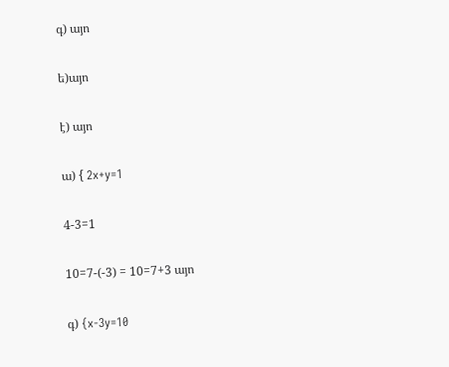գ) այո

ե)այո

է) այո

ա) { 2x+y=1

4-3=1

10=7-(-3) = 10=7+3 այո

գ) {x-3y=10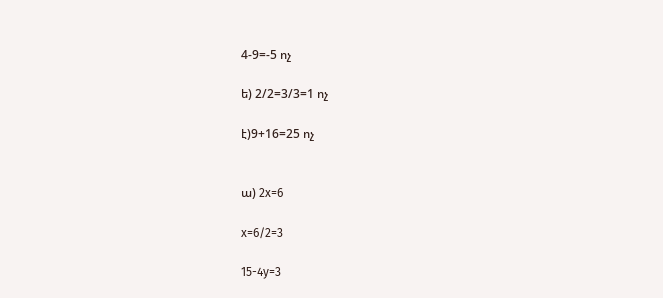4-9=-5 ոչ

ե) 2/2=3/3=1 ոչ

է)9+16=25 ոչ


ա) 2x=6

x=6/2=3

15-4y=3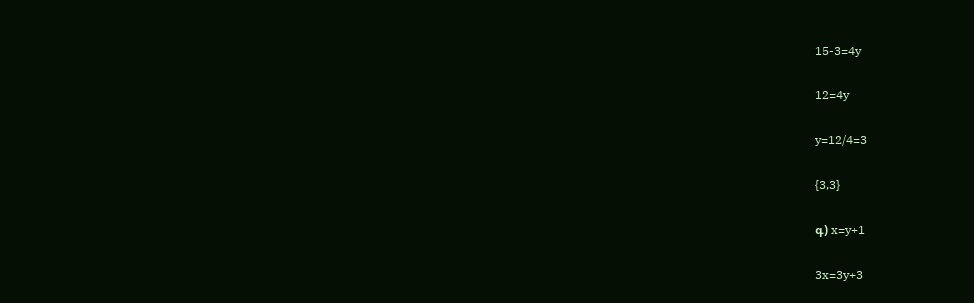15-3=4y

12=4y

y=12/4=3

{3,3}

գ) x=y+1

3x=3y+3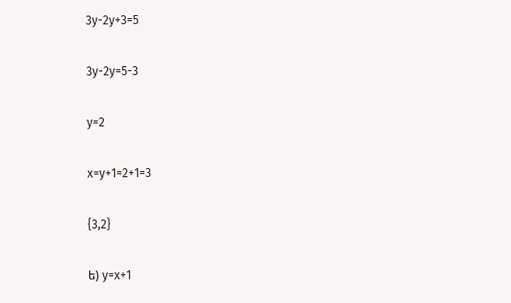3y-2y+3=5

3y-2y=5-3

y=2

x=y+1=2+1=3

{3,2}

ե) y=x+1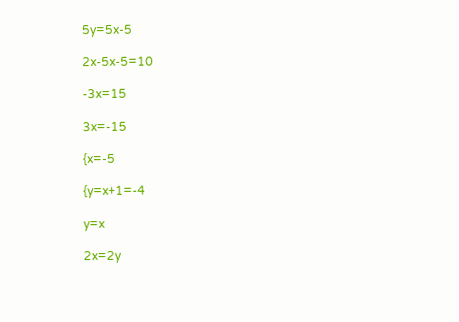5y=5x-5

2x-5x-5=10

-3x=15

3x=-15

{x=-5

{y=x+1=-4

y=x

2x=2y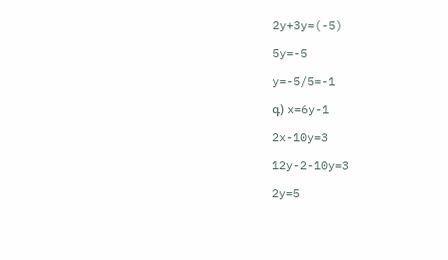2y+3y=(-5)

5y=-5

y=-5/5=-1

գ) x=6y-1

2x-10y=3

12y-2-10y=3

2y=5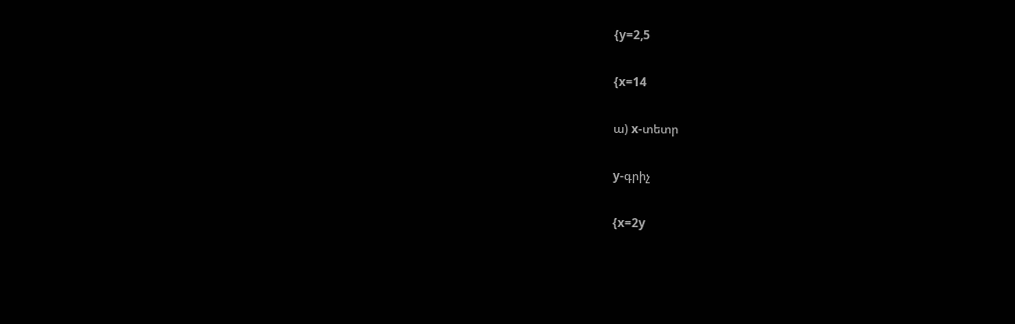{y=2,5

{x=14

ա) x-տետր

y-գրիչ

{x=2y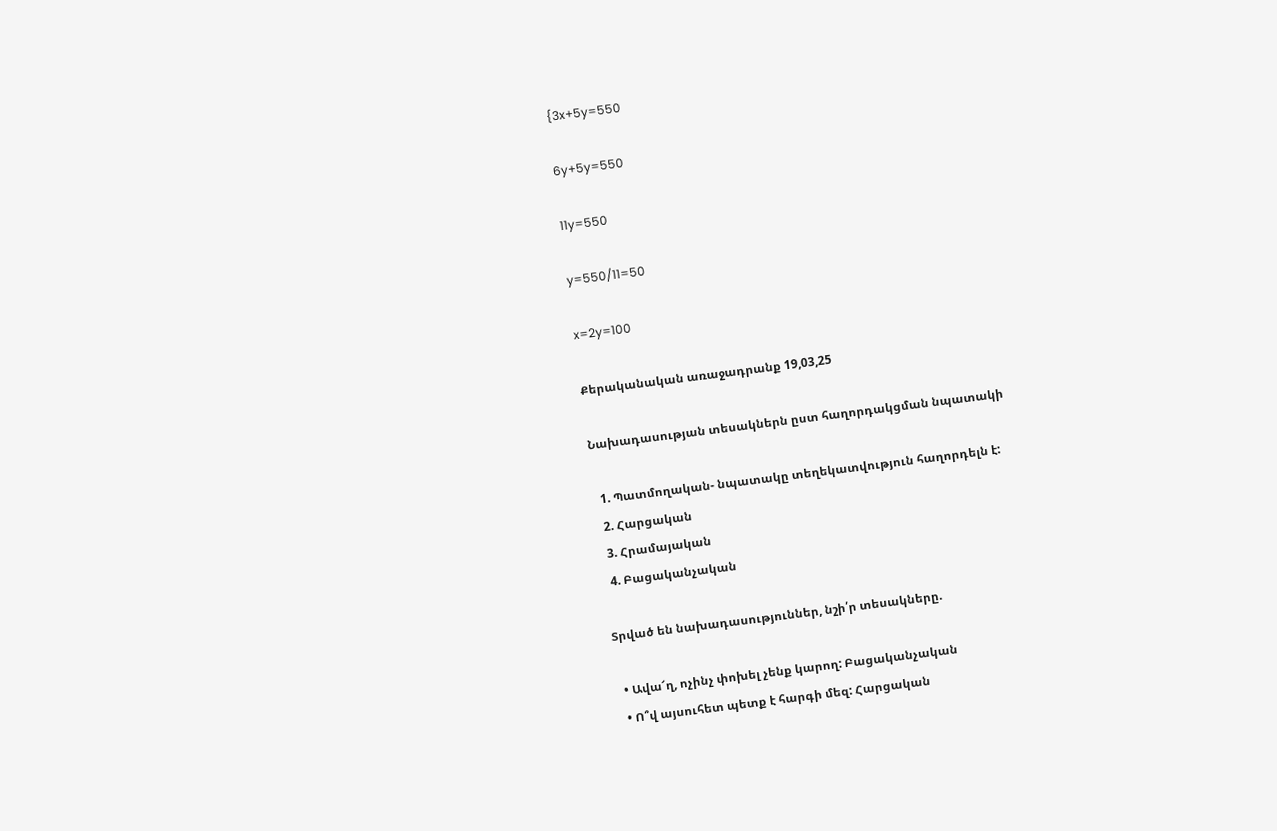{3x+5y=550

6y+5y=550

11y=550

y=550/11=50

x=2y=100

Քերականական առաջադրանք 19,03,25

Նախադասության տեսակներն ըստ հաղորդակցման նպատակի

  1. Պատմողական- նպատակը տեղեկատվություն հաղորդելն է:
  2. Հարցական
  3. Հրամայական
  4. Բացականչական

Տրված են նախադասություններ, նշի՛ր տեսակները.

  • Ավա՜ղ, ոչինչ փոխել չենք կարող: Բացականչական
  • Ո՞վ այսուհետ պետք է հարգի մեզ: Հարցական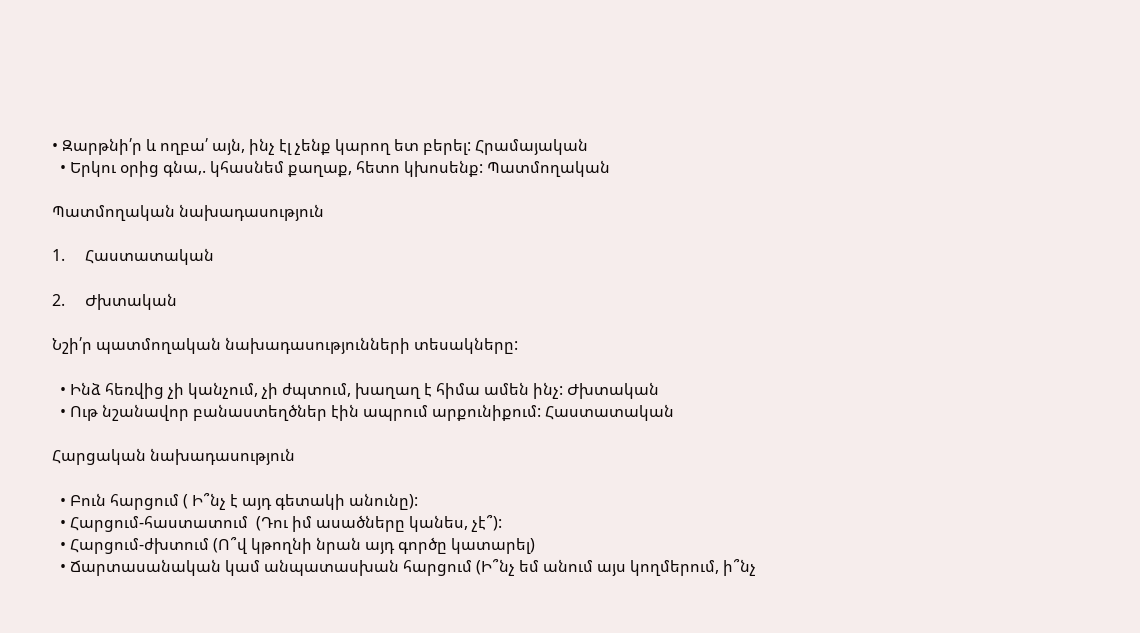• Զարթնի՛ր և ողբա՛ այն, ինչ էլ չենք կարող ետ բերել: Հրամայական
  • Երկու օրից գնա,. կհասնեմ քաղաք, հետո կխոսենք: Պատմողական

Պատմողական նախադասություն

1.     Հաստատական

2.     Ժխտական

Նշի՛ր պատմողական նախադասությունների տեսակները:

  • Ինձ հեռվից չի կանչում, չի ժպտում, խաղաղ է հիմա ամեն ինչ: Ժխտական
  • Ութ նշանավոր բանաստեղծներ էին ապրում արքունիքում: Հաստատական

Հարցական նախադասություն

  • Բուն հարցում ( Ի՞նչ է այդ գետակի անունը):
  • Հարցում-հաստատում  (Դու իմ ասածները կանես, չէ՞):
  • Հարցում-ժխտում (Ո՞վ կթողնի նրան այդ գործը կատարել)
  • Ճարտասանական կամ անպատասխան հարցում (Ի՞նչ եմ անում այս կողմերում, ի՞նչ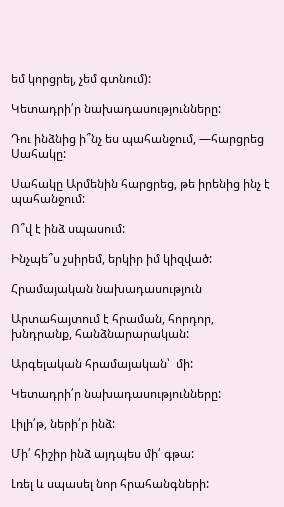եմ կորցրել, չեմ գտնում):

Կետադրի՛ր նախադասությունները:

Դու ինձնից ի՞նչ ես պահանջում, ―հարցրեց Սահակը:

Սահակը Արմենին հարցրեց, թե իրենից ինչ է պահանջում:

Ո՞վ է ինձ սպասում:

Ինչպե՞ս չսիրեմ, երկիր իմ կիզված:

Հրամայական նախադասություն

Արտահայտում է հրաման, հորդոր, խնդրանք, հանձնարարական:

Արգելական հրամայական՝  մի:

Կետադրի՛ր նախադասությունները:

Լիլի՛թ, ների՛ր ինձ:

Մի՛ հիշիր ինձ այդպես մի՛ գթա:

Լռել և սպասել նոր հրահանգների: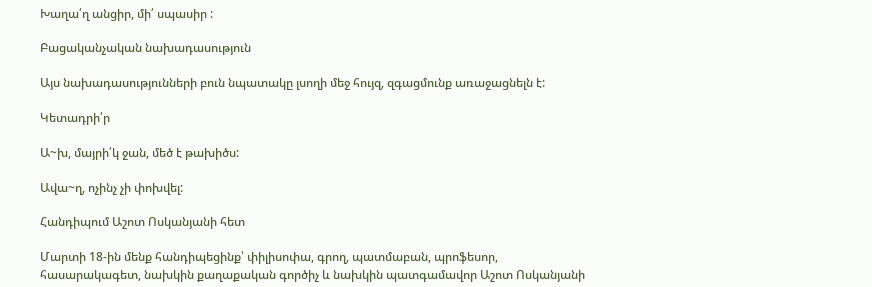Խաղա՛ղ անցիր, մի՛ սպասիր :

Բացականչական նախադասություն

Այս նախադասությունների բուն նպատակը լսողի մեջ հույզ, զգացմունք առաջացնելն է:

Կետադրի՛ր

Ա~խ, մայրի՛կ ջան, մեծ է թախիծս:

Ավա~ղ, ոչինչ չի փոխվել:

Հանդիպում Աշոտ Ոսկանյանի հետ

Մարտի 18-ին մենք հանդիպեցինք՝ փիլիսոփա, գրող, պատմաբան, պրոֆեսոր, հասարակագետ, նախկին քաղաքական գործիչ և նախկին պատգամավոր Աշոտ Ոսկանյանի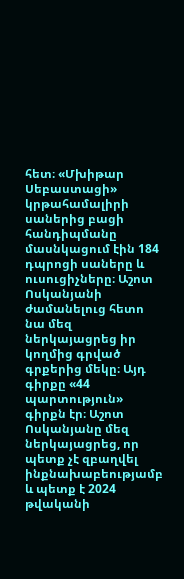հետ։ «Մխիթար Սեբաստացի» կրթահամալիրի սաներից բացի հանդիպմանը մասնկացում էին 184 դպրոցի սաները և ուսուցիչները։ Աշոտ Ոսկանյանի ժամանելուց հետո նա մեզ ներկայացրեց իր կողմից գրված գրքերից մեկը։ Այդ գիրքը «44 պարտություն» գիրքն էր։ Աշոտ Ոսկանյանը մեզ ներկայացրեց, որ պետք չէ զբաղվել ինքնախաբեությամբ և պետք է 2024 թվականի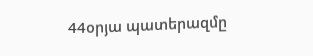44օրյա պատերազմը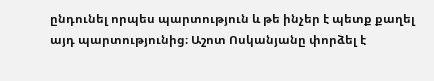ընդունել որպես պարտություն և թե ինչեր է պետք քաղել այդ պարտությունից։ Աշոտ Ոսկանյանը փորձել է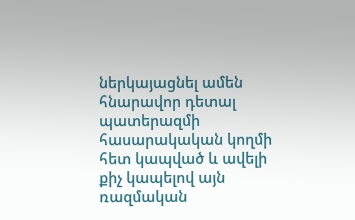ներկայացնել ամեն հնարավոր դետալ պատերազմի հասարակական կողմի հետ կապված և ավելի քիչ կապելով այն ռազմական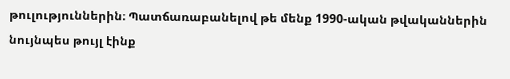թուլություններին։ Պատճառաբանելով թե մենք 1990-ական թվականներին նույնպես թույլ էինք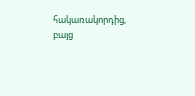հակառակորդից, բայց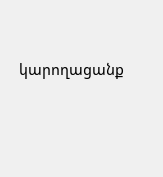կարողացանք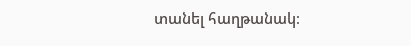տանել հաղթանակ։